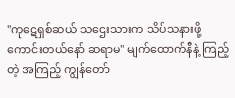"ကုဋေရှစ်ဆယ် သဌေးသားက သိပ်သနားဖို့ ကောင်းတယ်နော် ဆရာမ" မျက်ထောက်နီနဲ့ ကြည့်တဲ့ အကြည့် ကျွန်တော်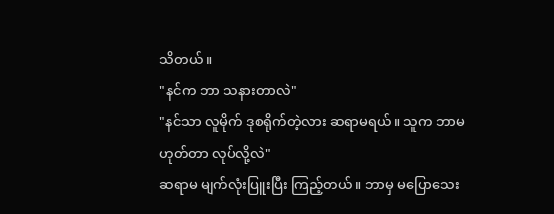သိတယ်။
"နင်က ဘာ သနားတာလဲ"
"နင်သာ လူမိုက် ဒုစရိုက်တဲ့လား ဆရာမရယ်။ သူက ဘာမဟုတ်တာ လုပ်လို့လဲ"
ဆရာမ မျက်လုံးပြူးပြီး ကြည့်တယ်။ ဘာမှ မပြောသေး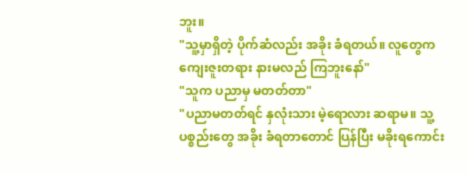ဘူး။
"သူ့မှာရှိတဲ့ ပိုက်ဆံလည်း အခိုး ခံရတယ်။ လူတွေက ကျေးဇူးတရား နားမလည် ကြဘူးနော်"
"သူက ပညာမှ မတတ်တာ"
"ပညာမတတ်ရင် နှလုံးသား မဲ့ရောလား ဆရာမ။ သူ့ပစ္စည်းတွေ အခိုး ခံရတာတောင် ပြန်ပြီး မခိုးရကောင်း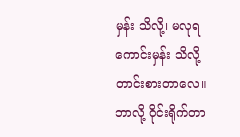မှန်း သိလို့၊ မလုရ ကောင်းမှန်း သိလို့ တာင်းစားတာလေ။ ဘာလို့ ဝိုင်းရိုက်တာ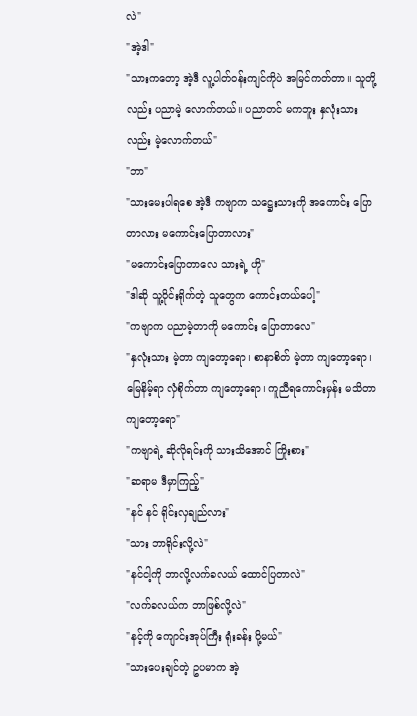လဲ"
"အဲ့ဒါ"
"သားကတော့ အဲ့ဒီ လူ့ပါတ်ဝန်းကျင်ကိုပဲ အမြင်ကတ်တာ။ သူတို့လည်း ပညာမဲ့ လောက်တယ်။ ပညာတင် မကဘူး နှလုံးသားလည်း မဲ့လောက်တယ်"
"ဘာ"
"သားမေးပါရစေ အဲ့ဒီ ကဗျာက သဋ္ဌေးသားကို အကောင်း ပြောတာလား မကောင်းပြောတာလား"
"မကောင်းပြောတာလေ သားရဲ့ ဟို"
"ဒါဆို သူ့ဝိုင်းရိုက်တဲ့ သူတွေက ကောင်းတယ်ပေါ့"
"ကဗျာက ပညာမဲ့တာကို မကောင်း ပြောတာလေ"
"နှလုံးသား မဲ့တာ ကျတော့ရော၊ စာနာစိတ် မဲ့တာ ကျတော့ရော၊ မြေနိမ့်ရာ လှံစိုက်တာ ကျတော့ရော၊ ကူညီရကောင်းမှန်း မသိတာ ကျတော့ရော"
"ကဗျာရဲ့ ဆိုလိုရင်းကို သားသိအောင် ကြိုးစား"
"ဆရာမ ဒီမှာကြည့်"
"နင် နင် ရိုင်းလှချည်လား"
"သား ဘာရိုင်းလို့လဲ"
"နင်ငါ့ကို ဘာလို့လက်ခလယ် ထောင်ပြတာလဲ"
"လက်ခလယ်က ဘာဖြစ်လို့လဲ"
"နင့်ကို ကျောင်းအုပ်ကြီး ရုံးခန်း ပို့မယ်"
"သားပေးချင်တဲ့ ဥပမာက အဲ့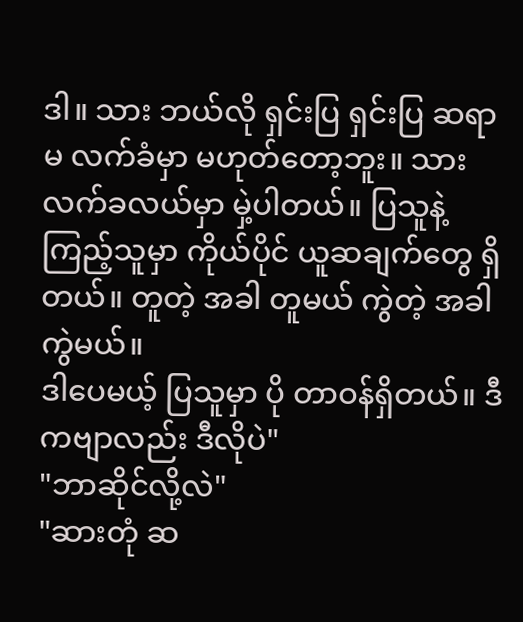ဒါ။ သား ဘယ်လို ရှင်းပြ ရှင်းပြ ဆရာမ လက်ခံမှာ မဟုတ်တော့ဘူး။ သား လက်ခလယ်မှာ မှဲ့ပါတယ်။ ပြသူနဲ့ ကြည့်သူမှာ ကိုယ်ပိုင် ယူဆချက်တွေ ရှိတယ်။ တူတဲ့ အခါ တူမယ် ကွဲတဲ့ အခါ ကွဲမယ်။
ဒါပေမယ့် ပြသူမှာ ပို တာဝန်ရှိတယ်။ ဒီကဗျာလည်း ဒီလိုပဲ"
"ဘာဆိုင်လို့လဲ"
"ဆားတုံ ဆ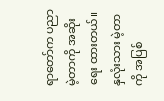ရာတော်က ပညာမဲ့တာကို အဆိုး ရေး ထားတယ်။ နှလုံးသား မဲ့တာကို အပြစ်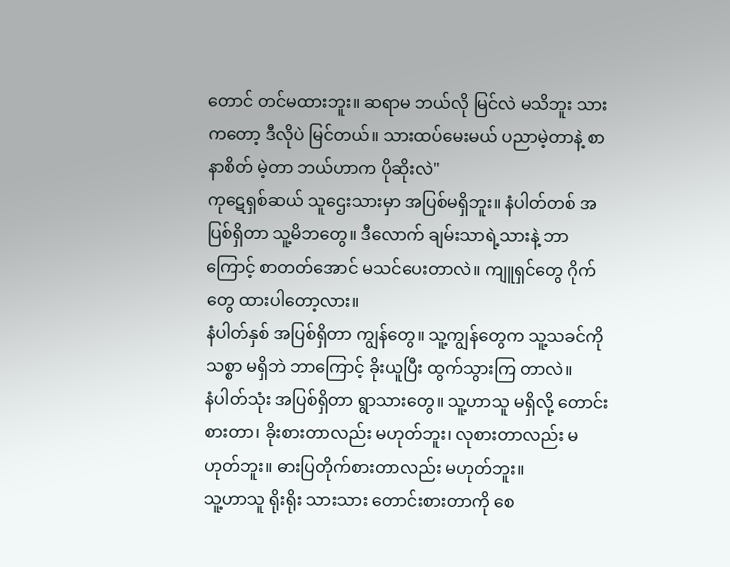တောင် တင်မထားဘူး။ ဆရာမ ဘယ်လို မြင်လဲ မသိဘူး သားကတော့ ဒီလိုပဲ မြင်တယ်။ သားထပ်မေးမယ် ပညာမဲ့တာနဲ့ စာနာစိတ် မဲ့တာ ဘယ်ဟာက ပိုဆိုးလဲ"
ကုဋေရှစ်ဆယ် သူဌေးသားမှာ အပြစ်မရှိဘူး။ နံပါတ်တစ် အပြစ်ရှိတာ သူ့မိဘတွေ။ ဒီလောက် ချမ်းသာရဲ့သားနဲ့ ဘာကြောင့် စာတတ်အောင် မသင်ပေးတာလဲ။ ကျူရှင်တွေ ဂိုက်တွေ ထားပါတော့လား။
နံပါတ်နှစ် အပြစ်ရှိတာ ကျွန်တွေ။ သူ့ကျွန်တွေက သူ့သခင်ကို သစ္စာ မရှိဘဲ ဘာကြောင့် ခိုးယူပြီး ထွက်သွားကြ တာလဲ။
နံပါတ်သုံး အပြစ်ရှိတာ ရွာသားတွေ။ သူ့ဟာသူ မရှိလို့ တောင်းစားတာ၊ ခိုးစားတာလည်း မဟုတ်ဘူး၊ လုစားတာလည်း မဟုတ်ဘူး။ ဓားပြတိုက်စားတာလည်း မဟုတ်ဘူး။
သူ့ဟာသူ ရိုးရိုး သားသား တောင်းစားတာကို စေ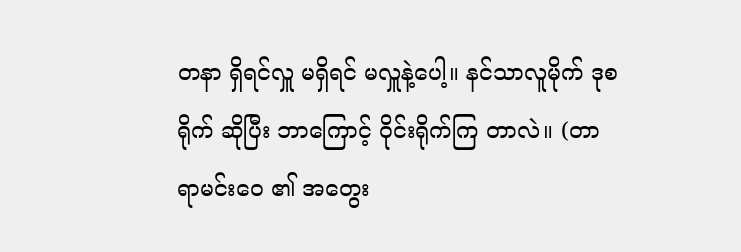တနာ ရှိရင်လှူ မရှိရင် မလှူနဲ့ပေါ့။ နင်သာလူမိုက် ဒုစရိုက် ဆိုပြီး ဘာကြောင့် ဝိုင်းရိုက်ကြ တာလဲ။ (တာရာမင်းဝေ ၏ အတွေး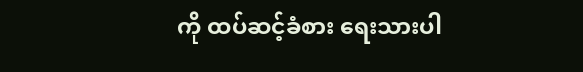ကို ထပ်ဆင့်ခံစား ရေးသားပါ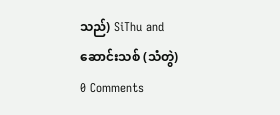သည်) SiThu and ဆောင်းသစ် (သံတွဲ)
0 Comments